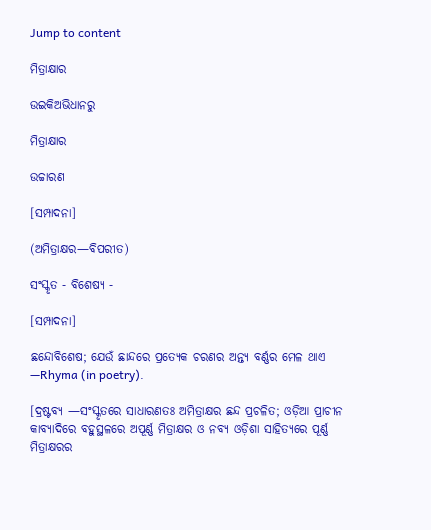Jump to content

ମିତ୍ରାକ୍ଷାର

ଉଇକିଅଭିଧାନ‌ରୁ

ମିତ୍ରାକ୍ଷାର

ଉଚ୍ଚାରଣ

[ସମ୍ପାଦନା]

(ଅମିତ୍ରାକ୍ଷର—ବିପରୀତ)

ସଂସ୍କୃତ - ବିଶେଷ୍ୟ -

[ସମ୍ପାଦନା]

ଛନ୍ଦୋବିଶେଷ; ଯେଉଁ ଛାନ୍ଦରେ ପ୍ରତ୍ୟେକ ଚରଣର ଅନ୍ତ୍ୟ ବର୍ଣ୍ଣର ମେଳ ଥାଏ —Rhyma (in poetry).

[ଦ୍ରଷ୍ଟବ୍ୟ —ସଂସ୍କୃତରେ ସାଧାରଣତଃ ଅମିତ୍ରାକ୍ଷର ଛନ୍ଦ ପ୍ରଚଳିତ; ଓଡ଼ିଆ ପ୍ରାଚୀନ କାବ୍ୟାଦିରେ ବହୁସ୍ଥଳରେ ଅପୂର୍ଣ୍ଣ ମିତ୍ରାକ୍ଷର ଓ ନବ୍ୟ ଓଡ଼ିଶା ସାହିତ୍ୟରେ ପୂର୍ଣ୍ଣ ମିତ୍ରାକ୍ଷରର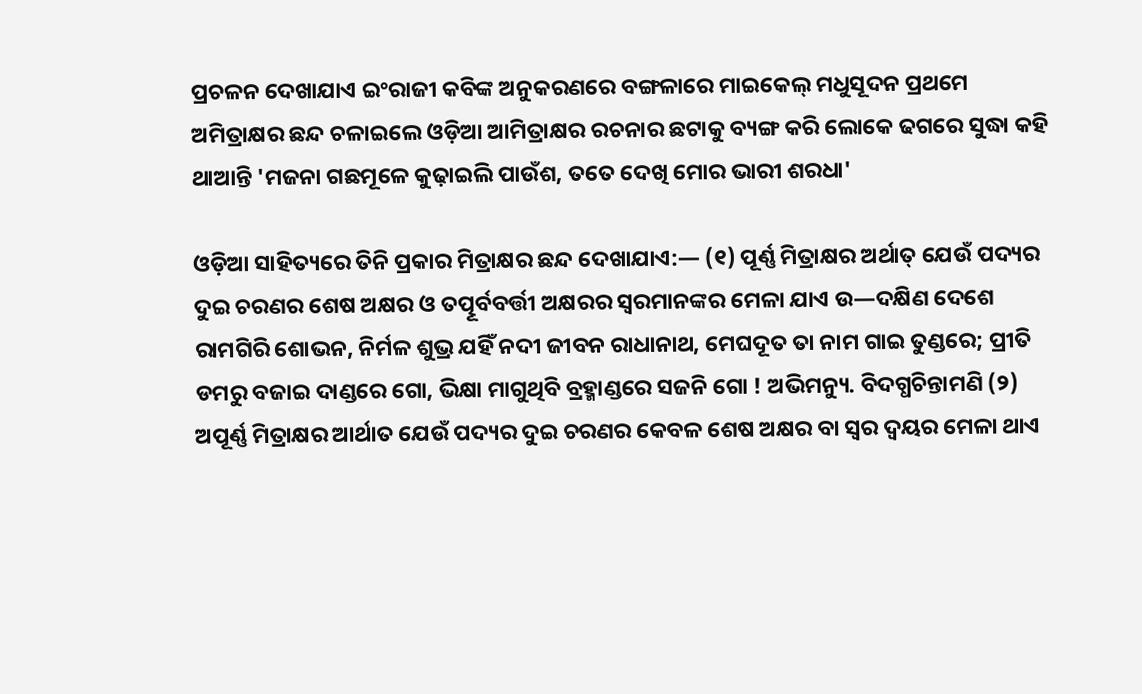ପ୍ରଚଳନ ଦେଖାଯାଏ ଇଂରାଜୀ କବିଙ୍କ ଅନୁକରଣରେ ବଙ୍ଗଳାରେ ମାଇକେଲ୍ ମଧୁସୂଦନ ପ୍ରଥମେ ଅମିତ୍ରାକ୍ଷର ଛନ୍ଦ ଚଳାଇଲେ ଓଡ଼ିଆ ଆମିତ୍ରାକ୍ଷର ରଚନାର ଛଟାକୁ ବ୍ୟଙ୍ଗ କରି ଲୋକେ ଢଗରେ ସୁଦ୍ଧା କହି ଥାଆନ୍ତି 'ମଜନା ଗଛମୂଳେ କୁଢ଼ାଇଲି ପାଉଁଶ, ତତେ ଦେଖି ମୋର ଭାରୀ ଶରଧା'

ଓଡ଼ିଆ ସାହିତ୍ୟରେ ତିନି ପ୍ରକାର ମିତ୍ରାକ୍ଷର ଛନ୍ଦ ଦେଖାଯାଏ:— (୧) ପୂର୍ଣ୍ଣ ମିତ୍ରାକ୍ଷର ଅର୍ଥାତ୍ ଯେଉଁ ପଦ୍ୟର ଦୁଇ ଚରଣର ଶେଷ ଅକ୍ଷର ଓ ତତ୍ପୂର୍ବବର୍ତ୍ତୀ ଅକ୍ଷରର ସ୍ୱରମାନଙ୍କର ମେଳା ଯାଏ ଉ—ଦକ୍ଷିଣ ଦେଶେ ରାମଗିରି ଶୋଭନ, ନିର୍ମଳ ଶୁଭ୍ର ଯହିଁ ନଦୀ ଜୀବନ ରାଧାନାଥ, ମେଘଦୂତ ତା ନାମ ଗାଇ ତୁଣ୍ଡରେ; ପ୍ରୀତି ଡମରୁ ବଜାଇ ଦାଣ୍ଡରେ ଗୋ, ଭିକ୍ଷା ମାଗୁଥିବି ବ୍ରହ୍ମାଣ୍ଡରେ ସଜନି ଗୋ ! ଅଭିମନ୍ୟୁ. ବିଦଗ୍ଧଚିନ୍ତାମଣି (୨) ଅପୂର୍ଣ୍ଣ ମିତ୍ରାକ୍ଷର ଆର୍ଥାତ ଯେଉଁ ପଦ୍ୟର ଦୁଇ ଚରଣର କେବଳ ଶେଷ ଅକ୍ଷର ବା ସ୍ୱର ଦ୍ୱୟର ମେଳା ଥାଏ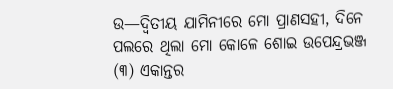ଉ—ଦ୍ୱିତୀୟ ଯାମିନୀରେ ମୋ ପ୍ରାଣସହୀ, ଦିନେ ପଲରେ ଥିଲା ମୋ କୋଳେ ଶୋଇ ଉପେନ୍ଦ୍ରଭଞ୍ଜ (୩) ଏକାନ୍ତର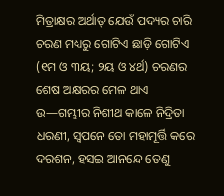ମିତ୍ରାକ୍ଷର ଅର୍ଥାତ୍ ଯେଉଁ ପଦ୍ୟର ଚାରି ଚରଣ ମଧ୍ୟରୁ ଗୋଟିଏ ଛାଡ଼ି ଗୋଟିଏ (୧ମ ଓ ୩ୟ; ୨ୟ ଓ ୪ର୍ଥ) ଚରଣର ଶେଷ ଅକ୍ଷରର ମେଳ ଥାଏ ଉ—ଗମ୍ଭୀର ନିଶୀଥ କାଳେ ନିଦ୍ରିତା ଧରଣୀ, ସ୍ୱପନେ ତୋ ମହାମୂର୍ତ୍ତି କରେ ଦରଶନ, ହସଇ ଆନନ୍ଦେ ତେଣୁ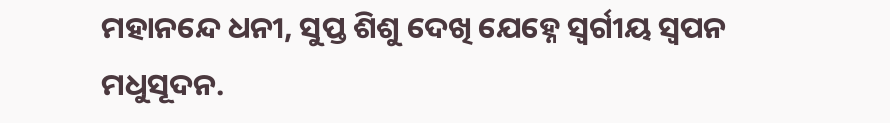ମହାନନ୍ଦେ ଧନୀ, ସୁପ୍ତ ଶିଶୁ ଦେଖି ଯେହ୍ନେ ସ୍ୱର୍ଗୀୟ ସ୍ୱପନ ମଧୁସୂଦନ.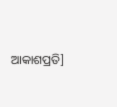ଆକାଶପ୍ରତି]